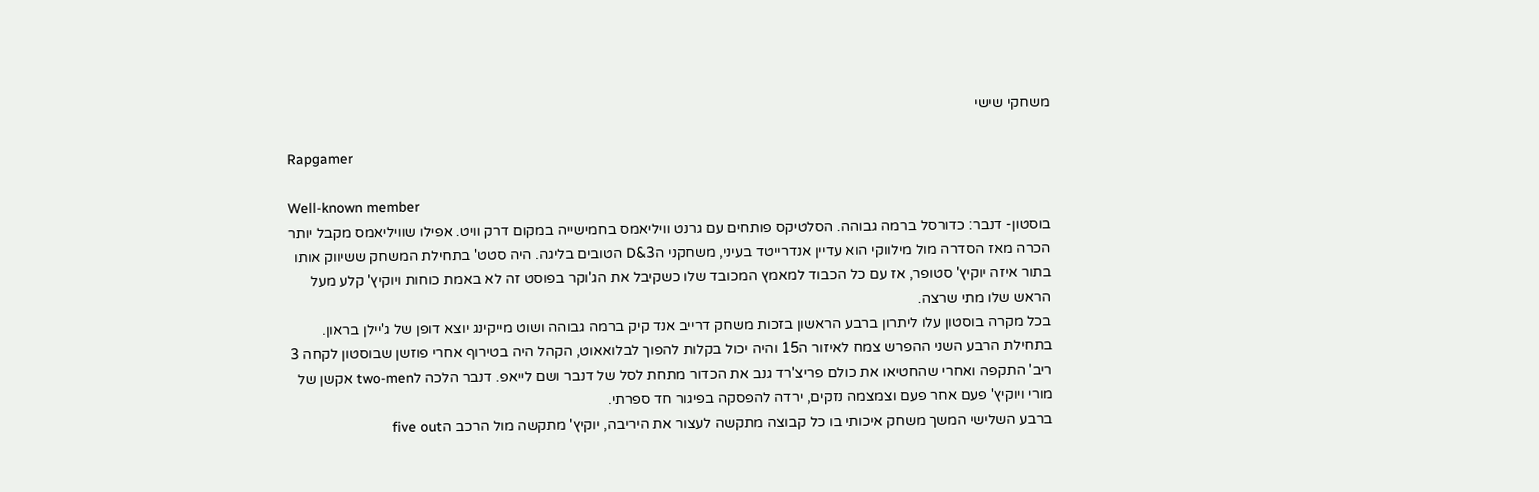משחקי שישי

Rapgamer

Well-known member
בוסטון- דנבר: כדורסל ברמה גבוהה. הסלטיקס פותחים עם גרנט וויליאמס בחמישייה במקום דרק וויט. אפילו שוויליאמס מקבל יותר הכרה מאז הסדרה מול מילווקי הוא עדיין אנדרייטד בעיני, משחקני ה3&D הטובים בליגה. היה סטט' בתחילת המשחק ששיווק אותו בתור איזה יוקיץ' סטופר, אז עם כל הכבוד למאמץ המכובד שלו כשקיבל את הג'וקר בפוסט זה לא באמת כוחות ויוקיץ' קלע מעל הראש שלו מתי שרצה.
בכל מקרה בוסטון עלו ליתרון ברבע הראשון בזכות משחק דרייב אנד קיק ברמה גבוהה ושוט מייקינג יוצא דופן של ג'יילן בראון. בתחילת הרבע השני ההפרש צמח לאיזור ה15 והיה יכול בקלות להפוך לבלואאוט, הקהל היה בטירוף אחרי פוזשן שבוסטון לקחה 3 ריב' התקפה ואחרי שהחטיאו את כולם פריצ'רד גנב את הכדור מתחת לסל של דנבר ושם לייאפ. דנבר הלכה לtwo-men אקשן של מורי ויוקיץ' פעם אחר פעם וצמצמה נזקים, ירדה להפסקה בפיגור חד ספרתי.
ברבע השלישי המשך משחק איכותי בו כל קבוצה מתקשה לעצור את היריבה, יוקיץ' מתקשה מול הרכב הfive out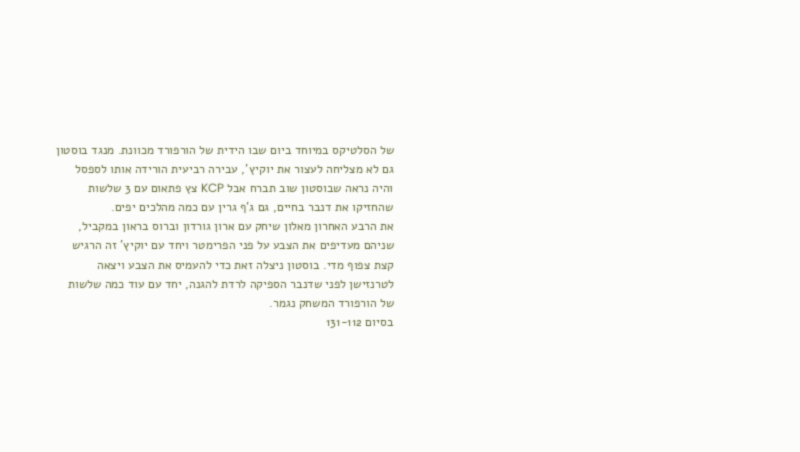של הסלטיקס במיוחד ביום שבו הידית של הורפורד מכוונת. מנגד בוסטון גם לא מצליחה לעצור את יוקיץ', עבירה רביעית הורידה אותו לספסל והיה נראה שבוסטון שוב תברח אבל KCP צץ פתאום עם 3 שלשות שהחזיקו את דנבר בחיים, גם ג'ף גרין עם כמה מהלכים יפים.
את הרבע האחרון מאלון שיחק עם ארון גורדון וברוס בראון במקביל, שניהם מעדיפים את הצבע על פני הפרימטר ויחד עם יוקיץ' זה הרגיש קצת צפוף מדי. בוסטון ניצלה זאת כדי להעמיס את הצבע ויצאה לטרנזישן לפני שדנבר הספיקה לרדת להגנה, יחד עם עוד כמה שלשות של הורפורד המשחק נגמר.
בסיום 131-112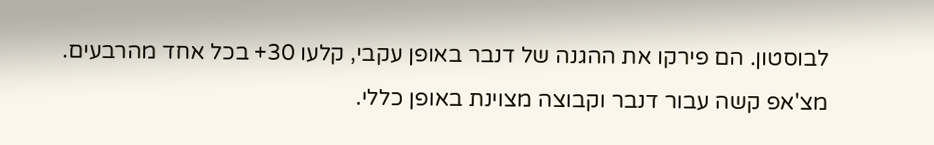לבוסטון. הם פירקו את ההגנה של דנבר באופן עקבי, קלעו 30+ בכל אחד מהרבעים. מצ'אפ קשה עבור דנבר וקבוצה מצוינת באופן כללי.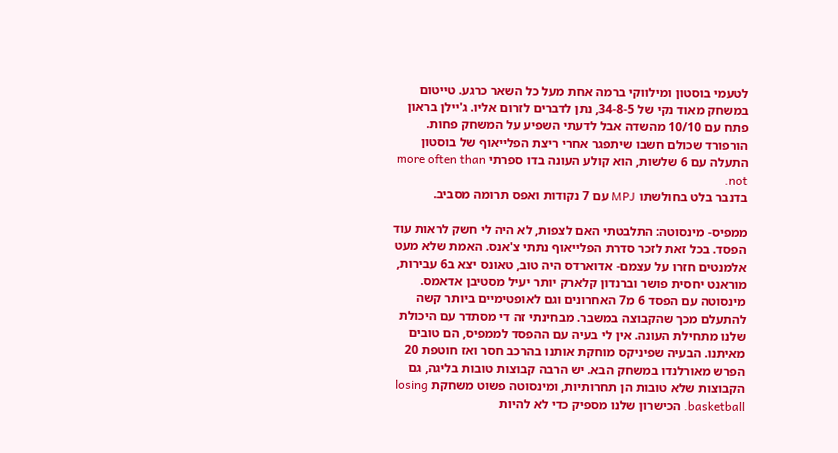לטעמי בוסטון ומילווקי ברמה אחת מעל כל השאר כרגע. טייטום במשחק מאוד נקי של 34-8-5, נתן לדברים לזרום אליו. ג'יילן בראון פתח עם 10/10 מהשדה אבל לדעתי השפיע על המשחק פחות. הורפורד שכולם חשבו שיתפגר אחרי ריצת הפלייאוף של בוסטון התעלה עם 6 שלשות, הוא קולע העונה בדו ספרתי more often than not.
בדנבר בלט בחולשתו MPJ עם 7 נקודות ואפס תרומה מסביב.

ממפיס- מינסוטה: התלבטתי האם לצפות, לא היה לי חשק לראות עוד הפסד. בכל זאת לזכר סדרת הפלייאוף נתתי צ'אנס. האמת שלא מעט אלמנטים חזרו על עצמם- אדוארדס היה טוב, טאונס יצא ב6 עבירות, מוראנט יחסית פושר וברנדון קלארק יותר יעיל מסטיבן אדאמס.
מינסוטה עם הפסד 6 מ7 האחרונים וגם לאופטימיים ביותר קשה להתעלם מכך שהקבוצה במשבר. מבחינתי זה די מסתדר עם היכולת שלנו מתחילת העונה. אין לי בעיה עם ההפסד לממפיס, הם טובים מאיתנו. הבעיה שפיניקס מוחקת אותנו בהרכב חסר ואז חוטפת 20 הפרש מאורלנדו במשחק הבא. יש הרבה קבוצות טובות בליגה, גם הקבוצות שלא טובות הן תחרותיות, ומינסוטה פשוט משחקת losing basketball. הכישרון שלנו מספיק כדי לא להיות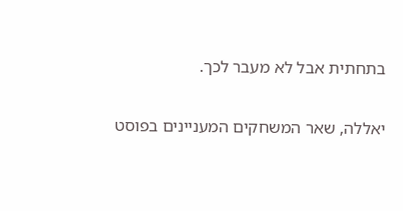בתחתית אבל לא מעבר לכך.

יאללה, שאר המשחקים המעניינים בפוסט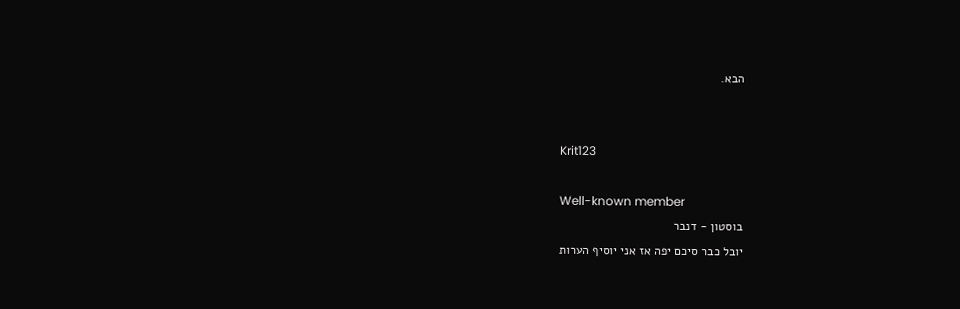הבא.


Krit123

Well-known member
בוסטון - דנבר
יובל כבר סיכם יפה אז אני יוסיף הערות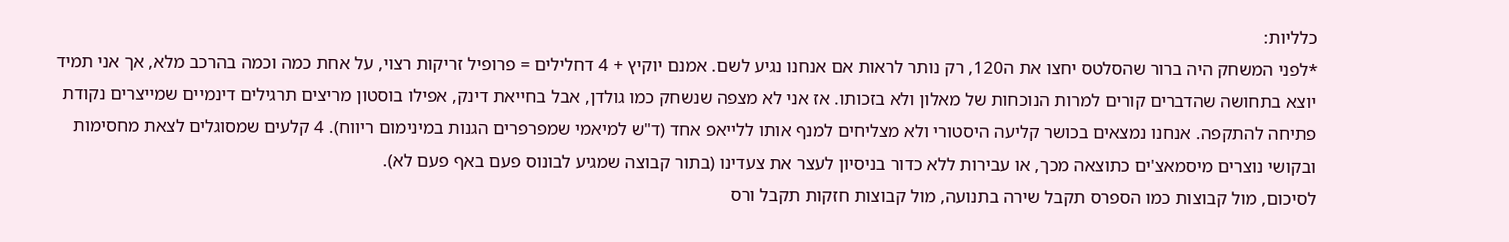כלליות:
*לפני המשחק היה ברור שהסלטס יחצו את ה120, רק נותר לראות אם אנחנו נגיע לשם. אמנם יוקיץ + 4 דחלילים = פרופיל זריקות רצוי, על אחת כמה וכמה בהרכב מלא, אך אני תמיד יוצא בתחושה שהדברים קורים למרות הנוכחות של מאלון ולא בזכותו. אז אני לא מצפה שנשחק כמו גולדן, אבל בחייאת דינק, אפילו בוסטון מריצים תרגילים דינמיים שמייצרים נקודת פתיחה להתקפה. אנחנו נמצאים בכושר קליעה היסטורי ולא מצליחים למנף אותו ללייאפ אחד (ד"ש למיאמי שמפרפרים הגנות במינימום ריווח). 4 קלעים שמסוגלים לצאת מחסימות ובקושי נוצרים מיסמאצ'ים כתוצאה מכך, או עבירות ללא כדור בניסיון לעצר את צעדינו (בתור קבוצה שמגיע לבונוס פעם באף פעם לא).
לסיכום, מול קבוצות כמו הספרס תקבל שירה בתנועה, מול קבוצות חזקות תקבל ורס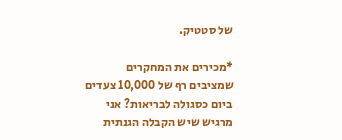של סטטיק.

*מכירים את המחקרים שמציבים רף של 10,000 צעדים ביום כסגולה לבריאות? אני מרגיש שיש הקבלה הגנתית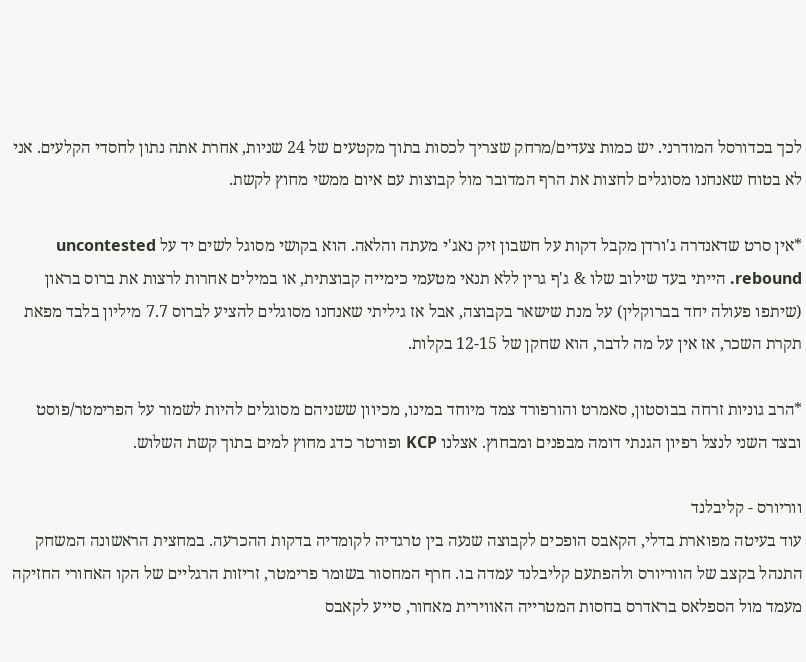לכך בכדורסל המודרני. יש כמות צעדים/מרחק שצריך לכסות בתוך מקטעים של 24 שניות, אחרת אתה נתון לחסדי הקלעים. אני לא בטוח שאנחנו מסוגלים לחצות את הרף המדובר מול קבוצות עם איום ממשי מחוץ לקשת.

*אין סרט שדאנדרה ג'ורדן מקבל דקות על חשבון זיק נאג'י מעתה והלאה. הוא בקושי מסוגל לשים יד על uncontested rebound. הייתי בעד שילוב שלו & ג'ף גרין ללא תנאי מטעמי כימייה קבוצתית, או במילים אחרות לרצות את ברוס בראון (שיתפו פעולה יחד בברוקלין) על מנת שישאר בקבוצה, אבל אז גיליתי שאנחנו מסוגלים להציע לברוס 7.7 מיליון בלבד מפאת תקרת השכר, אז אין על מה לדבר, הוא שחקן של 12-15 בקלות.

*הרב גוניות זרחה בבוסטון, סאמרט והורפורד צמד מיוחד במינו, מכיוון ששניהם מסוגלים להיות לשמור על הפרימטר/פוסט ובצד השני לנצל רפיון הגנתי דומה מבפנים ומבחוץ. אצלנו KCP ופורטר כדג מחוץ למים בתוך קשת השלוש.

ווריורס - קליבלנד
עוד בעיטה מפוארת בדלי, הקאבס הופכים לקבוצה שנעה בין טרגדיה לקומדיה בדקות ההכרעה. במחצית הראשונה המשחק התנהל בקצב של הווריורס ולהפתעם קליבלנד עמדה בו. חרף המחסור בשומר פרימטר, זריזות הרגליים של הקו האחורי החזיקה מעמד מול הספלאס בראדרס בחסות המטרייה האווירית מאחור, סייע לקאבס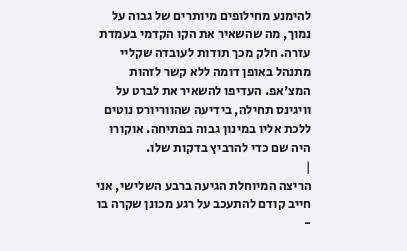להימנע מחילופים מיותרים של גבוה על נמוך, מה שהשאיר את הקו הקדמי בעמדת עזרה. חלק מכך תודות לעובדה שקליי מתנהל באופן דומה ללא קשר לזהות המצ'אפ. העדיפו להשאיר את לברט על וויגינס תחילה, בידיעה שהווריורס נוטים ללכת אליו במינון גבוה בפתיחה. אוקורו היה שם כדי להרביץ בדקות שלו.
|
הריצה המיוחלת הגיעה ברבע השלישי, אני חייב קודם להתעכב על רגע מכונן שקרה בו -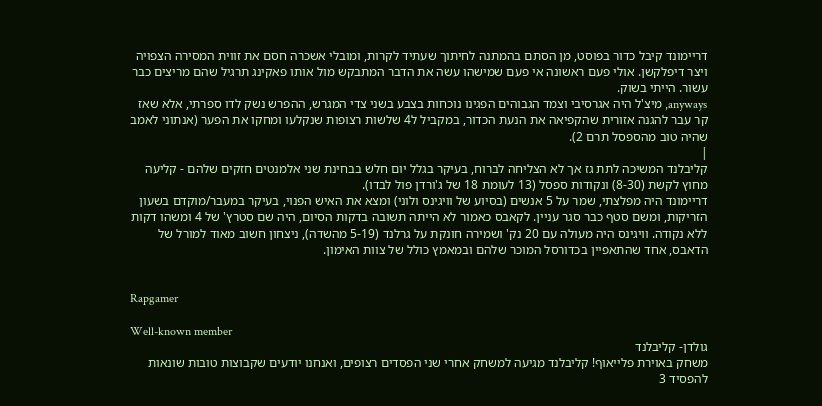דריימונד קיבל כדור בפוסט, מן הסתם בהמתנה לחיתוך שעתיד לקרות, ומובלי אשכרה חסם את זווית המסירה הצפויה ויצר דיפלקשן. אולי פעם ראשונה אי פעם שמישהו עשה את הדבר המתבקש מול אותו פאקינג תרגיל שהם מריצים כבר עשור. הייתי בשוק.
anyways, מיצ'ל היה אגרסיבי וצמד הגבוהים הפגינו נוכחות בצבע בשני צדי המגרש, ההפרש נשק לדו ספרתי, אלא שאז קר עבר להגנה אזורית שהקפיאה את הנעת הכדור, במקביל ל4 שלשות רצופות שנקלעו ומחקו את הפער (אנתוני לאמב שהיה טוב מהספסל תרם 2).
|
קליבלנד המשיכה לתת גז אך לא הצליחה לברוח, בעיקר בגלל יום חלש בבחינת שני אלמנטים חזקים שלהם - קליעה מחוץ לקשת (8-30) ונקודות ספסל (13 לעומת 18 של ג'ורדן פול לבדו).
דריימונד היה מפלצתי, שמר על 5 אנשים (בסיוע של וויגינס ולוני) ומצא את האיש הפנוי, בעיקר במעבר/מוקדם בשעון הזריקות, ומשם סטף כבר סגר עניין. לקאבס כאמור לא הייתה תשובה בדקות הסיום, היה שם סטרץ' של 4 ומשהו דקות ללא נקודה. וויגינס היה מעולה עם 20 נק' ושמירה חונקת על גרלנד (5-19 מהשדה), ניצחון חשוב מאוד למורל של הדאבס, אחד שהתאפיין בכדורסל המוכר שלהם ובמאמץ כולל של צוות האימון.


Rapgamer

Well-known member
גולדן- קליבלנד
משחק באוירת פלייאוף! קליבלנד מגיעה למשחק אחרי שני הפסדים רצופים, ואנחנו יודעים שקבוצות טובות שונאות להפסיד 3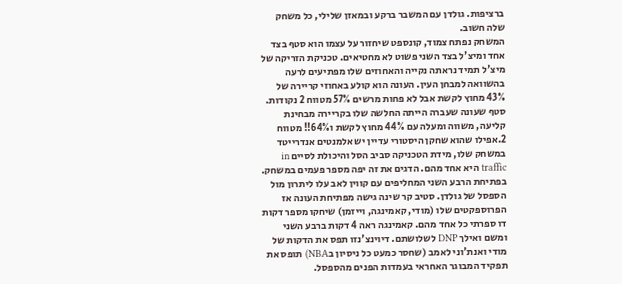ברציפות. גולדן עם המשבר ברקע ובמאזן שלילי, כל משחק שלה חשוב.
המשחק נפתח צמוד, קונספט שיחזור על עצמו הוא סטף בצד אחד ומיצ'ל בצד השני פשוט לא מחטיאים. טכניקת הזריקה של מיצ'ל תמיד נראתה נקייה והאחוזים שלו מפתיעים לרעה בהשוואה למבחן העין. העונה הוא קולע באחוזי קריירה של 43% מחוץ לקשת אבל לא פחות מרשים 57% מטווח 2 נקודות. סטף שעונה שעברה הייתה החלשה שלו בקריירה מבחינת קליעה, משווה ומעלה עם 44% מחוץ לקשת ו64%!! מטווח 2.אפילו שהוא שחקן היסטורי עדיין יש אלמנטים אנדרייטד במשחק שלו, מידת הטכניקה סביב הסל והיכולת לסיים in traffic היא אחד מהם. הדגים את זה יפה מספר פעמים במשחק.
בפתיחת הרבע השני המחליפים עם קווין לאב עלו ליתרון מול הספסל של גולדן. סטיב קר שינה גישה מפתיחת העונה אז הפרוספקטים שלו (מודי, קאמינגה, וייזמן) שיחקו מספר דקות דו ספרתי כל אחד מהם. קאמינגה ראה 4 דקות ברבע השני ומשם ואילך DNP לשלושתם. דיוינצ'נזו תפס את הדקות של מודי ואנת'וני לאמב (שחסר כמעט כל ניסיון בNBA) תופס את תפקיד המבוגר האחראי בעמדות הפנים מהספסל.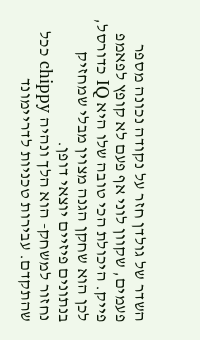השדר של גולדן חזר על נקודה נכונה מספר פעמים, שקוון לוני אף פעם לא קופץ לפאמפ פייק. היכולת הכי טובה שלו היא IQ כדורסל, לכן הוא שחקן הגנה מצוין מבלי שמחזיק בנתונים פיזיים יוצאי דופן.
נחזור למשחק- הוא הלך ונהיה chippy ככל שהתקדם. עבירות טכניות לדריימונד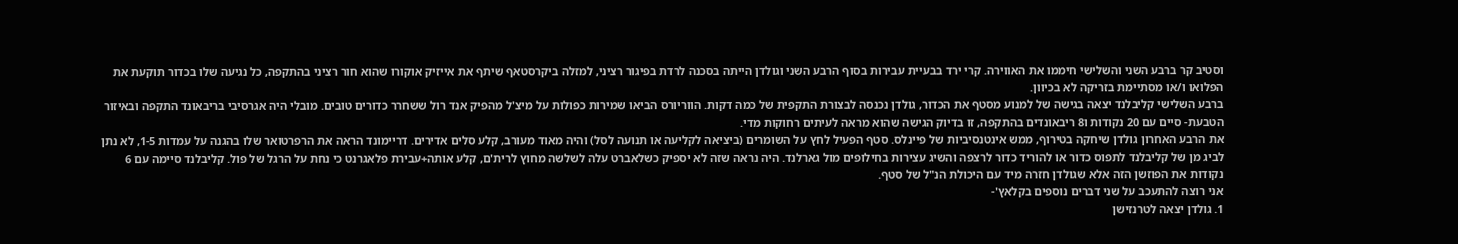וסטיב קר ברבע השני והשלישי חיממו את האווירה. קרי ירד בבעיית עבירות בסוף הרבע השני וגולדן הייתה בסכנה לרדת בפיגור רציני, למזלה ביקרסטאף שיתף את אייזיק אוקורו שהוא חור רציני בהתקפה, כל נגיעה שלו בכדור תוקעת את הפלואו ו/או מסתיימת בזריקה לא בכיוון.
ברבע השלישי קליבלנד יצאה בגישה של למנוע מסטף את הכדור, גולדן נכנסה לבצורת התקפית של כמה דקות. הווריורס הביאו שמירות כפולות על מיצ'ל מהפיק אנד רול ששחרר כדורים טובים. מובלי היה אגרסיבי בריבאונד התקפה ובאיזור הטבעת- סיים עם 20 נקודות ו8 ריבאונדים בהתקפה, זו בדיוק הגישה שהוא מראה לעיתים רחוקות מדי.
את הרבע האחרון גולדן שיחקה בטירוף, ממש אינטנסיביות של פיינלס. סטף הפעיל לחץ על השומרים (ביציאה לקליעה או תנועה לסל) והיה מאוד מעורב, קלע סלים אדירים. דריימונד הראה את הרפרטואר שלו בהגנה על עמדות 1-5, לא נתן לביג מן של קליבלנד לתפוס כדור או להוריד כדור לרצפה והשיג עצירות בחילופים מול גארלנד. היה נראה שזה לא יספיק כשלאברט עלה לשלשה מחוץ לרית'ם, קלע אותה+עבירת פלאגרנט כי נחת על הרגל של פול. קליבלנד סיימה עם 6 נקודות את הפוזשן הזה אלא שגולדן חזרה מיד עם היכולת הנ"ל של סטף.
אני רוצה להתעכב על שני דברים נוספים בקלאץ'-
1. גולדן יצאה לטרנזישן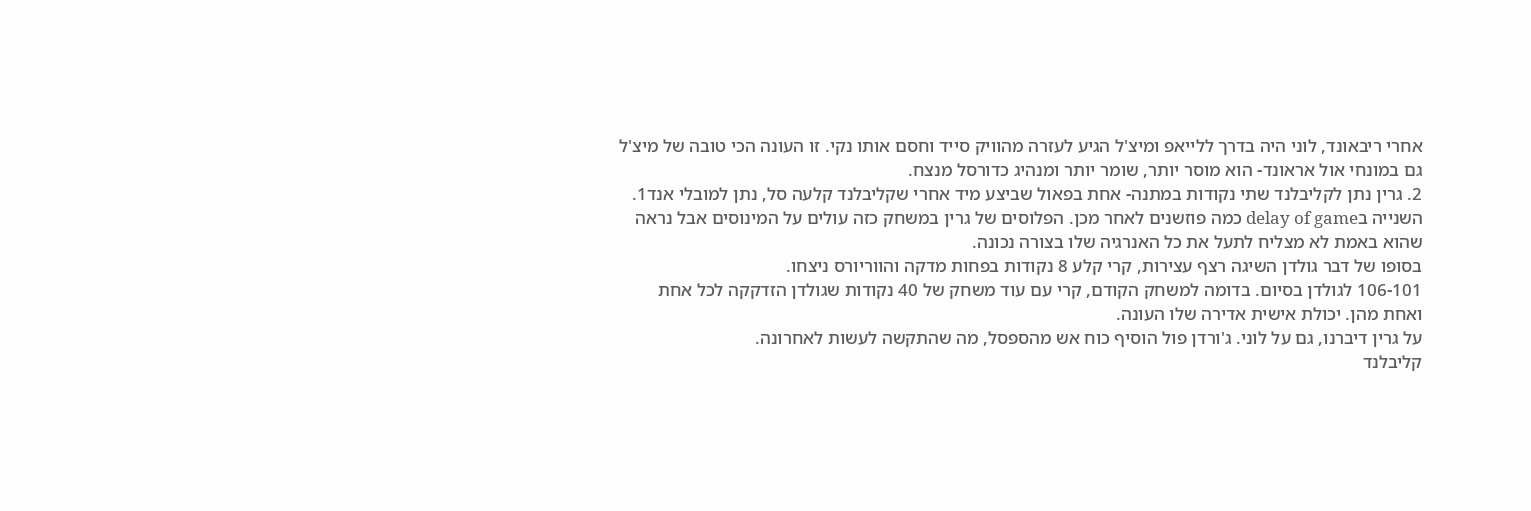אחרי ריבאונד, לוני היה בדרך ללייאפ ומיצ'ל הגיע לעזרה מהוויק סייד וחסם אותו נקי. זו העונה הכי טובה של מיצ'ל גם במונחי אול אראונד- הוא מוסר יותר, שומר יותר ומנהיג כדורסל מנצח.
2. גרין נתן לקליבלנד שתי נקודות במתנה- אחת בפאול שביצע מיד אחרי שקליבלנד קלעה סל, נתן למובלי אנד1. השנייה בdelay of game כמה פוזשנים לאחר מכן. הפלוסים של גרין במשחק כזה עולים על המינוסים אבל נראה שהוא באמת לא מצליח לתעל את כל האנרגיה שלו בצורה נכונה.
בסופו של דבר גולדן השיגה רצף עצירות, קרי קלע 8 נקודות בפחות מדקה והווריורס ניצחו.
106-101 לגולדן בסיום. בדומה למשחק הקודם, קרי עם עוד משחק של 40 נקודות שגולדן הזדקקה לכל אחת ואחת מהן. יכולת אישית אדירה שלו העונה.
על גרין דיברנו, גם על לוני. ג'ורדן פול הוסיף כוח אש מהספסל, מה שהתקשה לעשות לאחרונה.
קליבלנד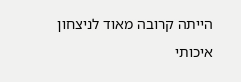הייתה קרובה מאוד לניצחון איכותי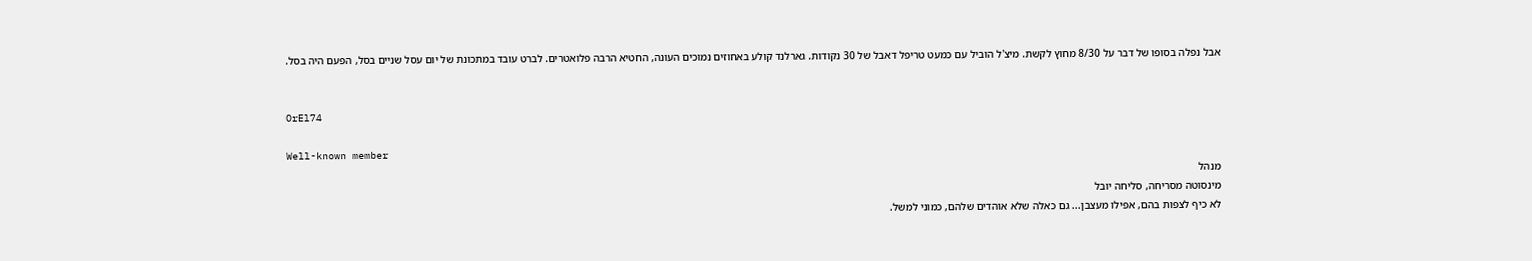אבל נפלה בסופו של דבר על 8/30 מחוץ לקשת. מיצ'ל הוביל עם כמעט טריפל דאבל של 30 נקודות. גארלנד קולע באחוזים נמוכים העונה, החטיא הרבה פלואטרים. לברט עובד במתכונת של יום עסל שניים בסל, הפעם היה בסל.


OrEl74

Well-known member
מנהל
מינסוטה מסריחה, סליחה יובל
לא כיף לצפות בהם, אפילו מעצבן... גם כאלה שלא אוהדים שלהם, כמוני למשל.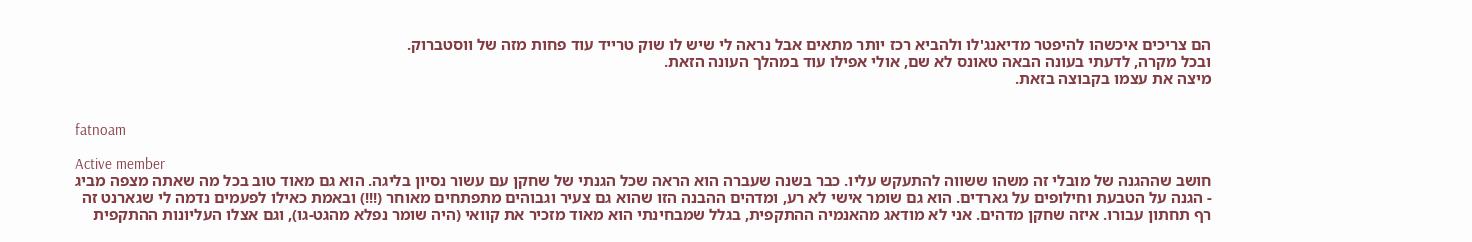הם צריכים איכשהו להיפטר מדיאנג'לו ולהביא רכז יותר מתאים אבל נראה לי שיש לו שוק טרייד עוד פחות מזה של ווסטברוק.
ובכל מקרה, לדעתי בעונה הבאה טאונס לא שם, אולי אפילו עוד במהלך העונה הזאת.
מיצה את עצמו בקבוצה בזאת.


fatnoam

Active member
חושב שההגנה של מובלי זה משהו ששווה להתעקש עליו. כבר בשנה שעברה הוא הראה שכל הגנתי של שחקן עם עשור נסיון בליגה. הוא גם מאוד טוב בכל מה שאתה מצפה מביג - הגנה על הטבעת וחילופים על גארדים. הוא גם שומר אישי לא רע, ומדהים ההבנה הזו שהוא גם צעיר וגבוהים מתפתחים מאוחר (!!!) ובאמת כאילו לפעמים נדמה לי שגארנט זה רף תחתון עבורו. איזה שחקן מדהים. אני לא מודאג מהאנמיה ההתקפית, בגלל שמבחינתי הוא מאוד מזכיר את קוואי (היה שומר נפלא מהגט-גו), וגם אצלו העליונות ההתקפית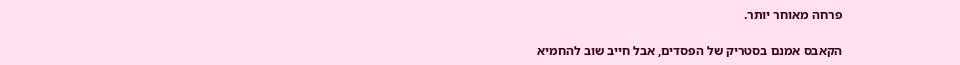פרחה מאוחר יותר.

הקאבס אמנם בסטריק של הפסדים, אבל חייב שוב להחמיא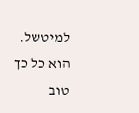למיטשל. הוא כל כך טוב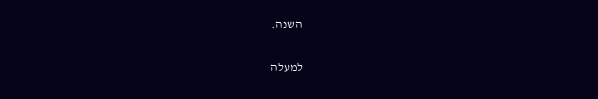השנה.

למעלה